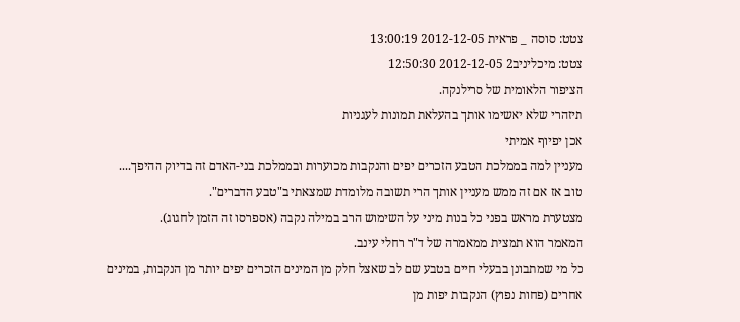צטט: סוסה _ פראית 2012-12-05 13:00:19
צטט: מיכליניב2 2012-12-05 12:50:30
הציפור הלאומית של סרילנקה.
תיזהרי שלא יאשימו אותך בהעלאת תמונות לעגניות
אכן יפיוף אמיתי
מעניין למה בממלכת הטבע הזכרים יפים והנקבות מכוערות ובממלכת בני-האדם זה בדיוק ההיפך....
טוב אז אם זה ממש מעניין אותך הרי תשובה מלומדת שמצאתי ב"טבע הדברים".
מצטערת מראש בפני כל בנות מיני על השימוש הרב במילה נקבה (אספרסו זה הזמן לחגוג).
המאמר הוא תמצית ממאמרה של ד"ר רחלי עינב.
כל מי שמתבונן בבעלי חיים בטבע שם לב שאצל חלק מן המינים הזכרים יפים יותר מן הנקבות, במינים אחרים (פחות נפוץ) הנקבות יפות מן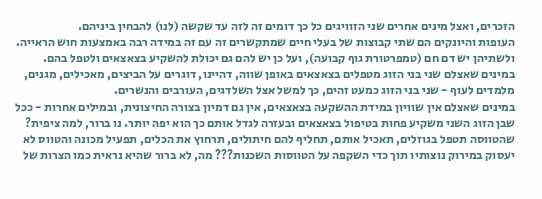הזכרים, ואצל מינים אחרים שני הזוויגים כל כך דומים זה לזה עד שקשה (לנו) להבחין ביניהם.
העופות והיונקים הם שתי קבוצות של בעלי חיים שמתקשרים זה עם זה במידה רבה באמצעות חוש הראייה. ולשתיהן יש דם חם (טמפרטורת גוף קבועה), ועל כן יש להם גם יכולת להשקיע בצאצאים ולטפל בהם.
במינים שאצלם שני בני הזוג מטפלים בצאצאים באופן שווה, דהיינו, דוגרים על הביצים, מאכילים, מגנים, מלמדים לעוף - שני בני הזוג כמעט זהים, כך למשל אצל השלדגים, העורבים והנשרים.
במינים שאצלם אין שוויון במידת ההשקעה בצאצאים, אין גם דמיון בצורה החיצונית, ובמילים אחרות - ככל שבן הזוג השני משקיע פחות בטיפול בצאצאים ובעזרה לגדל אותם כך הוא יפה יותר. נו ברור, למה ציפית? שהטווסה תטפל בגוזלים, תאכיל אותם, תחליף להם חיתולים, תרחוץ את הכלים, תפעיל מכונה והטווס לא יעסוק במירוק נוצותיו תוך כדי השקפה על הטווסות השכנות??? מה, לא ברור שהיא נראית כמו הצרות של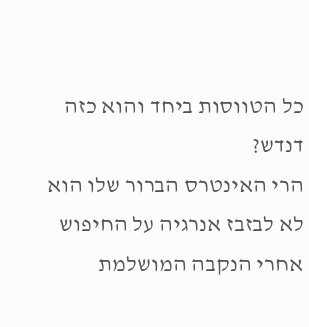כל הטווסות ביחד והוא כזה דנדש?
הרי האינטרס הברור שלו הוא לא לבזבז אנרגיה על החיפוש אחרי הנקבה המושלמת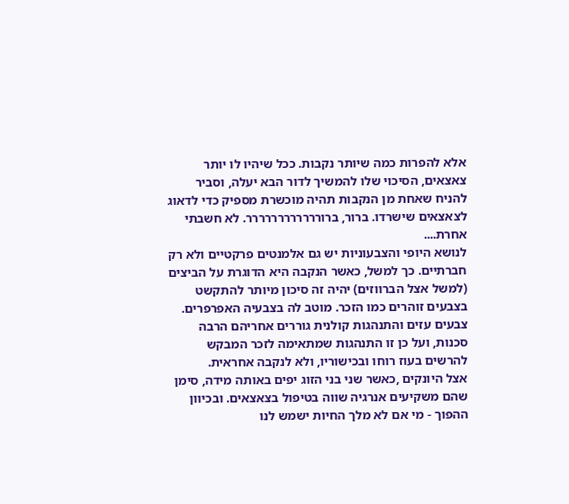אלא להפרות כמה שיותר נקבות. ככל שיהיו לו יותר צאצאים, הסיכוי שלו להמשיך לדור הבא יעלה, וסביר להניח שאחת מן הנקבות תהיה מוכשרת מספיק כדי לדאוג לצאצאים שישרדו. ברור, ברורררררררררררר. לא חשבתי אחרת....
לנושא היופי והצבעוניות יש גם אלמנטים פרקטיים ולא רק חברתיים. כך למשל, כאשר הנקבה היא הדוגרת על הביצים (למשל אצל הברווזים) יהיה זה סיכון מיותר להתקשט בצבעים זוהרים כמו הזכר. מוטב לה בצבעיה האפרפרים.
צבעים עזים והתנהגות קולנית גוררים אחריהם הרבה סכנות, ועל כן זו התנהגות שמתאימה לזכר המבקש להרשים בעוז רוחו ובכישוריו, ולא לנקבה אחראית.
אצל היונקים ,כאשר שני בני הזוג יפים באותה מידה, סימן שהם משקיעים אנרגיה שווה בטיפול בצאצאים. ובכיוון ההפוך - מי אם לא מלך החיות ישמש לנו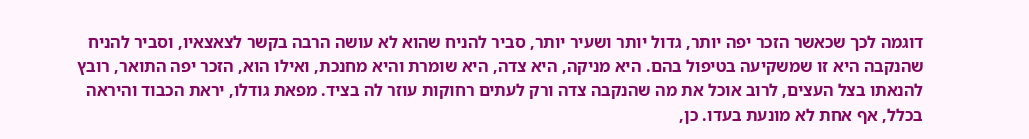דוגמה לכך שכאשר הזכר יפה יותר, גדול יותר ושעיר יותר, סביר להניח שהוא לא עושה הרבה בקשר לצאצאיו, וסביר להניח שהנקבה היא זו שמשקיעה בטיפול בהם. היא מניקה, היא צדה, היא שומרת והיא מחנכת, ואילו הוא, הזכר יפה התואר, רובץ להנאתו בצל העצים, לרוב אוכל את מה שהנקבה צדה ורק לעתים רחוקות עוזר לה בציד. מפאת גודלו, יראת הכבוד והיראה בכלל, אף אחת לא מונעת בעדו. כן,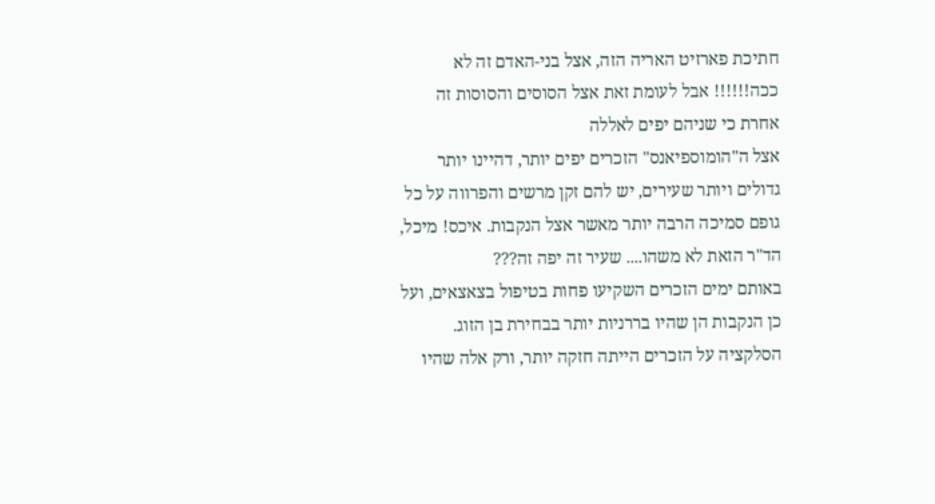חתיכת פארזיט האריה הזה, אצל בני-האדם זה לא ככה!!!!!! אבל לעומת זאת אצל הסוסים והסוסות זה אחרת כי שניהם יפים לאללה
אצל ה"הומוספיאנס" הזכרים יפים יותר, דהיינו יותר גדולים ויותר שעירים, יש להם זקן מרשים והפרווה על כל גופם סמיכה הרבה יותר מאשר אצל הנקבות. איכס! מיכל, הד"ר הזאת לא משהו.... שעיר זה יפה זה???
באותם ימים הזכרים השקיעו פחות בטיפול בצאצאים, ועל כן הנקבות הן שהיו בררניות יותר בבחירת בן הזוג. הסלקציה על הזכרים הייתה חזקה יותר, ורק אלה שהיו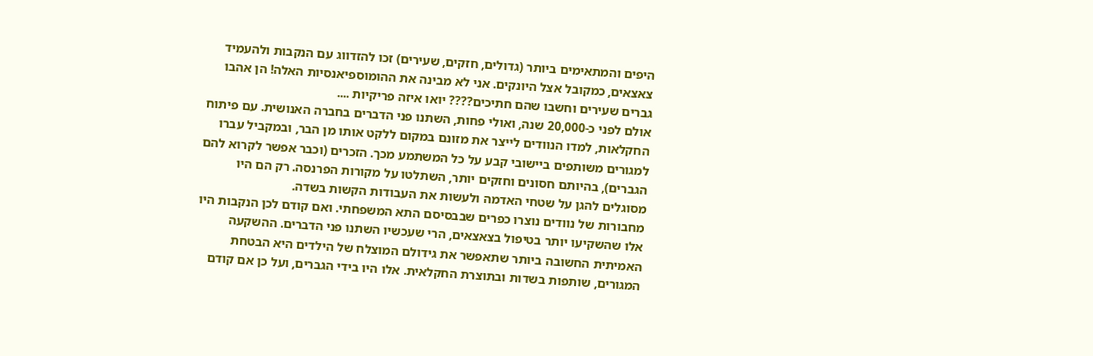היפים והמתאימים ביותר (גדולים, חזקים, שעירים) זכו להזדווג עם הנקבות ולהעמיד צאצאים, כמקובל אצל היונקים. אני לא מבינה את ההומוספיאנסיות האלה! הן אהבו גברים שעירים וחשבו שהם חתיכים???? יואו איזה פריקיות ....
אולם לפני כ-20,000 שנה, ואולי פחות, השתנו פני הדברים בחברה האנושית. עם פיתוח החקלאות, למדו הנוודים לייצר את מזונם במקום ללקט אותו מן הבר, ובמקביל עברו למגורים משותפים ביישובי קבע על כל המשתמע מכך. הזכרים (וכבר אפשר לקרוא להם הגברים), בהיותם חסונים וחזקים יותר, השתלטו על מקורות הפרנסה. רק הם היו מסוגלים להגן על שטחי האדמה ולעשות את העבודות הקשות בשדה.
מחבורות של נוודים נוצרו כפרים שבבסיסם התא המשפחתי. ואם קודם לכן הנקבות היו אלו שהשקיעו יותר בטיפול בצאצאים, הרי שעכשיו השתנו פני הדברים. ההשקעה האמיתית החשובה ביותר שתאפשר את גידולם המוצלח של הילדים היא הבטחת המגורים, שותפות בשדות ובתוצרת החקלאית. אלו היו בידי הגברים, ועל כן אם קודם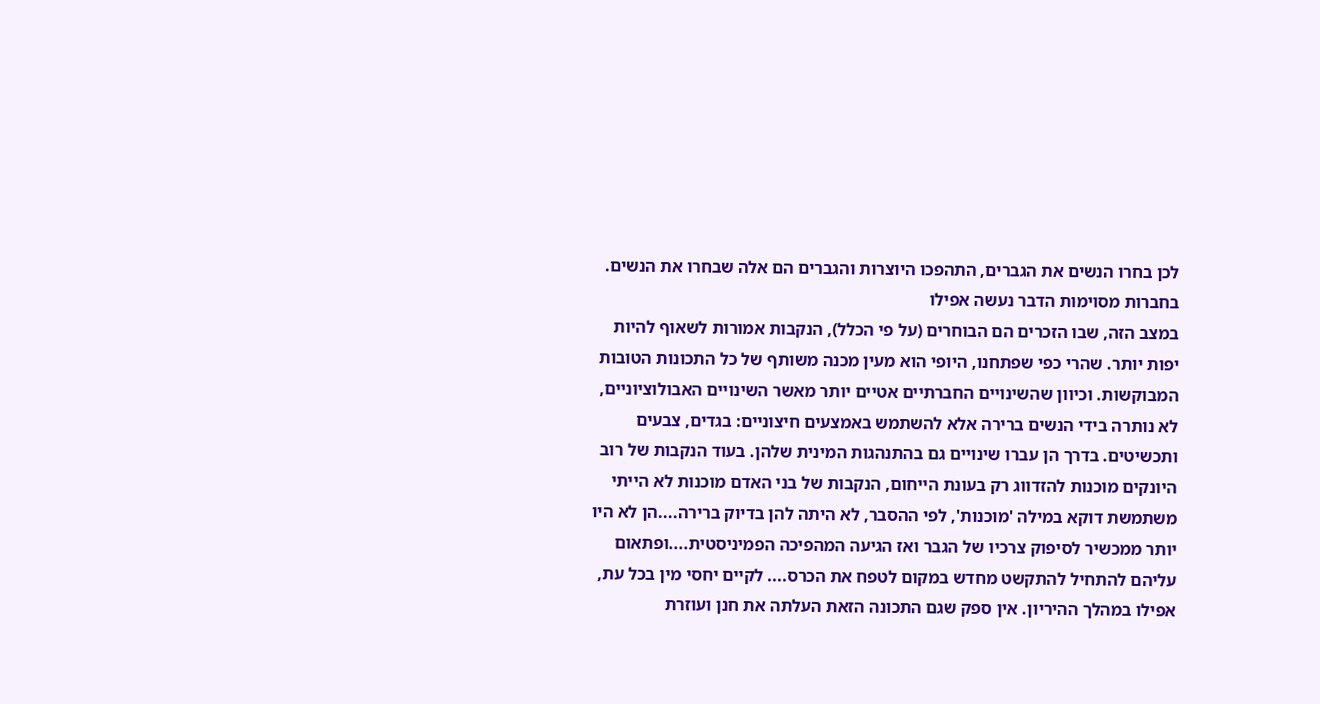לכן בחרו הנשים את הגברים, התהפכו היוצרות והגברים הם אלה שבחרו את הנשים. בחברות מסוימות הדבר נעשה אפילו
במצב הזה, שבו הזכרים הם הבוחרים (על פי הכלל), הנקבות אמורות לשאוף להיות יפות יותר. שהרי כפי שפתחנו, היופי הוא מעין מכנה משותף של כל התכונות הטובות המבוקשות. וכיוון שהשינויים החברתיים אטיים יותר מאשר השינויים האבולוציוניים, לא נותרה בידי הנשים ברירה אלא להשתמש באמצעים חיצוניים: בגדים, צבעים ותכשיטים. בדרך הן עברו שינויים גם בהתנהגות המינית שלהן. בעוד הנקבות של רוב היונקים מוכנות להזדווג רק בעונת הייחום, הנקבות של בני האדם מוכנות לא הייתי משתמשת דוקא במילה 'מוכנות', לפי ההסבר, לא היתה להן בדיוק ברירה....הן לא היו יותר ממכשיר לסיפוק צרכיו של הגבר ואז הגיעה המהפיכה הפמיניסטית....ופתאום עליהם להתחיל להתקשט מחדש במקום לטפח את הכרס.... לקיים יחסי מין בכל עת, אפילו במהלך ההיריון. אין ספק שגם התכונה הזאת העלתה את חנן ועוזרת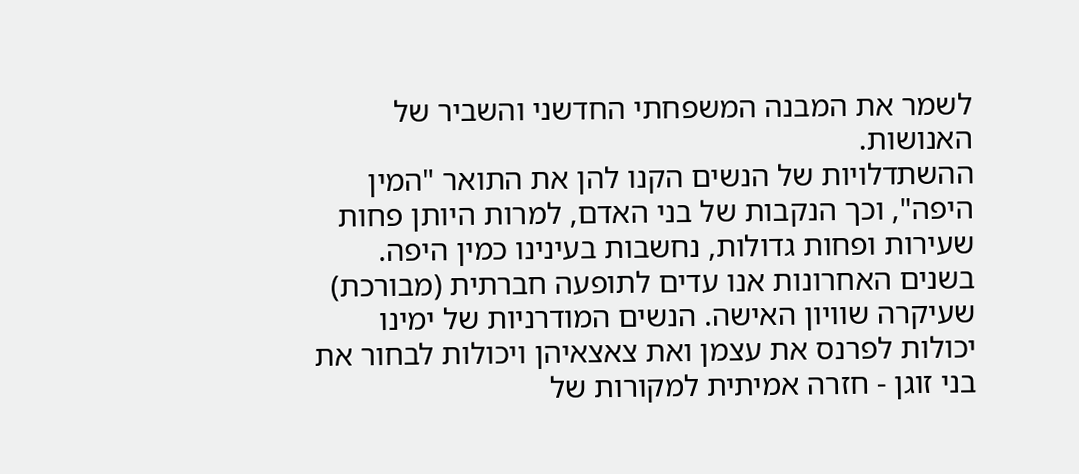לשמר את המבנה המשפחתי החדשני והשביר של האנושות.
ההשתדלויות של הנשים הקנו להן את התואר "המין היפה", וכך הנקבות של בני האדם, למרות היותן פחות שעירות ופחות גדולות, נחשבות בעינינו כמין היפה.
בשנים האחרונות אנו עדים לתופעה חברתית (מבורכת) שעיקרה שוויון האישה. הנשים המודרניות של ימינו יכולות לפרנס את עצמן ואת צאצאיהן ויכולות לבחור את בני זוגן - חזרה אמיתית למקורות של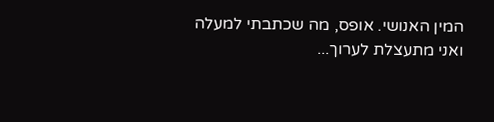המין האנושי. אופס, מה שכתבתי למעלה
ואני מתעצלת לערוך...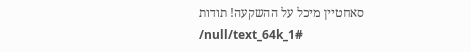סאחטיין מיכל על ההשקעה! תודות
/null/text_64k_1#